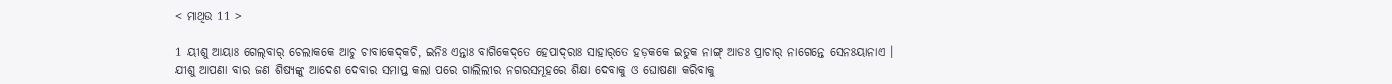< ମାଥିଉ 11 >

1 ୟୀଶୁ ଆୟାଃ ଗେଲ୍‌ବାର୍‌ ଚେଲାକକେ ଆଚୁ ଚାବାକେଦ୍‌କଚି, ଇନିଃ ଏନ୍ତାଃ ବାଗିକେଦ୍‌ତେ ହେପାଦ୍‌ରାଃ ସାହାର୍‌ତେ ହଡ଼କକେ ଇତୁକ ନାଙ୍ଗ୍‌ ଆଡଃ ପ୍ରାଚାର୍‌ ନାଗେନ୍ତେ ସେନଃୟାନାଏ ।
ଯୀଶୁ ଆପଣା ବାର ଜଣ ଶିଷ୍ୟଙ୍କୁ ଆଦେଶ ଦେବାର ସମାପ୍ତ କଲା ପରେ ଗାଲିଲୀର ନଗରସମୂହରେ ଶିକ୍ଷା ଦେବାକୁ ଓ ଘୋଷଣା କରିବାକୁ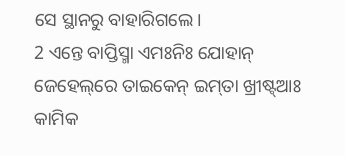ସେ ସ୍ଥାନରୁ ବାହାରିଗଲେ।
2 ଏନ୍ତେ ବାପ୍ତିସ୍ମା ଏମଃନିଃ ଯୋହାନ୍‌ ଜେହେଲ୍‌ରେ ତାଇକେନ୍‌ ଇମ୍‌ତା ଖ୍ରୀଷ୍ଟ୍‌ଆଃ କାମିକ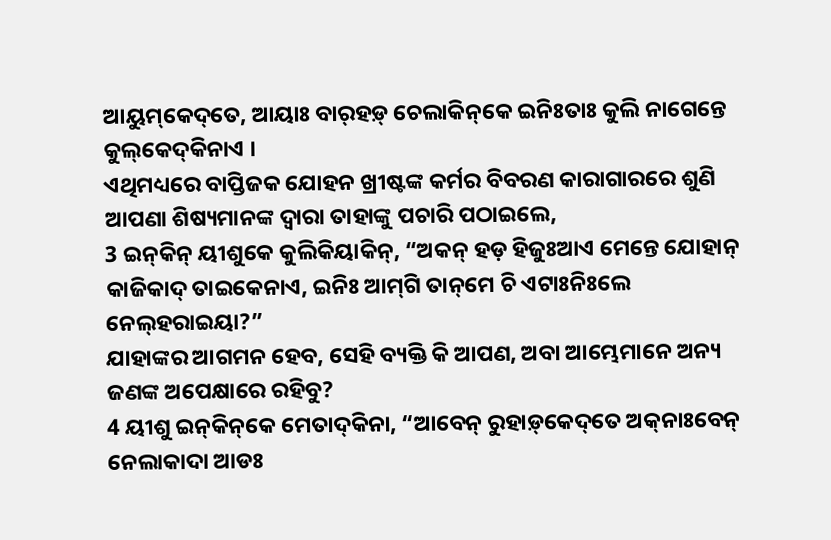ଆୟୁମ୍‌କେଦ୍‌ତେ, ଆୟାଃ ବାର୍‌ହଡ଼୍‌ ଚେଲାକିନ୍‌କେ ଇନିଃତାଃ କୁଲି ନାଗେନ୍ତେ କୁଲ୍‌କେଦ୍‌କିନାଏ ।
ଏଥିମଧ୍ୟରେ ବାପ୍ତିଜକ ଯୋହନ ଖ୍ରୀଷ୍ଟଙ୍କ କର୍ମର ବିବରଣ କାରାଗାରରେ ଶୁଣି ଆପଣା ଶିଷ୍ୟମାନଙ୍କ ଦ୍ୱାରା ତାହାଙ୍କୁ ପଚାରି ପଠାଇଲେ,
3 ଇନ୍‌କିନ୍‌ ୟୀଶୁକେ କୁଲିକିୟାକିନ୍, “ଅକନ୍‌ ହଡ଼ ହିଜୁଃଆଏ ମେନ୍ତେ ଯୋହାନ୍‌ କାଜିକାଦ୍‌ ତାଇକେନାଏ, ଇନିଃ ଆମ୍‌ଗି ତାନ୍‌ମେ ଚି ଏଟାଃନିଃଲେ ନେଲ୍‌ହରାଇୟା?”
ଯାହାଙ୍କର ଆଗମନ ହେବ, ସେହି ବ୍ୟକ୍ତି କି ଆପଣ, ଅବା ଆମ୍ଭେମାନେ ଅନ୍ୟ ଜଣଙ୍କ ଅପେକ୍ଷାରେ ରହିବୁ?
4 ୟୀଶୁ ଇନ୍‌କିନ୍‌କେ ମେତାଦ୍‌କିନା, “ଆବେନ୍‌ ରୁହାଡ଼୍‌କେଦ୍‌ତେ ଅକ୍‌ନାଃବେନ୍‌ ନେଲାକାଦା ଆଡଃ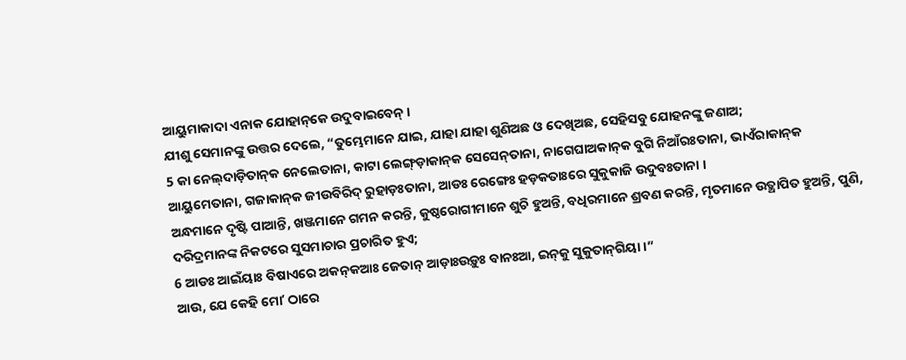ଆୟୁମାକାଦା ଏନାକ ଯୋହାନ୍‌କେ ଉଦୁବାଇବେନ୍‌ ।
ଯୀଶୁ ସେମାନଙ୍କୁ ଉତ୍ତର ଦେଲେ, “ତୁମ୍ଭେମାନେ ଯାଇ, ଯାହା ଯାହା ଶୁଣିଅଛ ଓ ଦେଖିଅଛ, ସେହିସବୁ ଯୋହନଙ୍କୁ ଜଣାଅ;
5 କା ନେଲ୍‌ଦାଡ଼ିତାନ୍‌କ ନେଲେତାନା, କାଟା ଲେଙ୍ଗ୍‌ଡ଼ାକାନ୍‌କ ସେସେନ୍‌ତାନା, ନାଗେଘାଅକାନ୍‌କ ବୁଗି ନିଆଁରଃତାନା, ଭାଏଁରାକାନ୍‌କ ଆୟୁମେତାନା, ଗଜାକାନ୍‌କ ଜୀଉବିରିଦ୍‌ ରୁହାଡ଼ଃତାନା, ଆଡଃ ରେଙ୍ଗେଃ ହଡ଼କତାଃରେ ସୁକୁକାଜି ଉଦୁବଃତାନା ।
ଅନ୍ଧମାନେ ଦୃଷ୍ଟି ପାଆନ୍ତି, ଖଞ୍ଜମାନେ ଗମନ କରନ୍ତି, କୁଷ୍ଠରୋଗୀମାନେ ଶୁଚି ହୁଅନ୍ତି, ବଧିରମାନେ ଶ୍ରବଣ କରନ୍ତି, ମୃତମାନେ ଉତ୍ଥାପିତ ହୁଅନ୍ତି, ପୁଣି, ଦରିଦ୍ରମାନଙ୍କ ନିକଟରେ ସୁସମାଚାର ପ୍ରଚାରିତ ହୁଏ;
6 ଆଡଃ ଆଇଁୟାଃ ବିଷାଏରେ ଅକନ୍‌କଆଃ ଜେତାନ୍‌ ଆଡ଼ାଃଉଡ଼ୁଃ ବାନଃଆ, ଇନ୍‌କୁ ସୁକୁତାନ୍‌ଗିୟା ।”
ଆଉ, ଯେ କେହି ମୋʼ ଠାରେ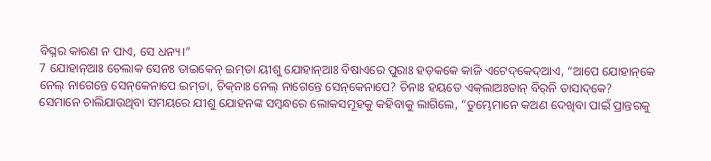ବିଘ୍ନର କାରଣ ନ ପାଏ, ସେ ଧନ୍ୟ।”
7 ଯୋହାନ୍‌ଆଃ ଚେଲାକ ସେନଃ ତାଇକେନ୍‌ ଇମ୍‌ତା ୟୀଶୁ ଯୋହାନ୍‌ଆଃ ବିଷାଏରେ ପୁରାଃ ହଡ଼କକେ କାଜି ଏଟେଦ୍‌କେଦ୍‌ଆଏ, “ଆପେ ଯୋହାନ୍‌କେ ନେଲ୍‌ ନାଗେନ୍ତେ ସେନ୍‌କେନାପେ ଇମ୍‌ତା, ଚିକ୍‌ନାଃ ନେଲ୍‌ ନାଗେନ୍ତେ ସେନ୍‌କେନାପେ? ଚିନାଃ ହୟତେ ଏକ୍‌ଲାଅଃତାନ୍‌ ବିର୍‌ନି ତାସାଦ୍‌କେ?
ସେମାନେ ଚାଲିଯାଉଥିବା ସମୟରେ ଯୀଶୁ ଯୋହନଙ୍କ ସମ୍ବନ୍ଧରେ ଲୋକସମୂହକୁ କହିବାକୁ ଲାଗିଲେ, “ତୁମ୍ଭେମାନେ କଅଣ ଦେଖିବା ପାଇଁ ପ୍ରାନ୍ତରକୁ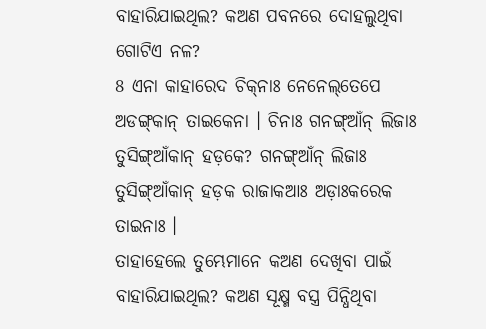ବାହାରିଯାଇଥିଲ? କଅଣ ପବନରେ ଦୋହଲୁଥିବା ଗୋଟିଏ ନଳ?
8 ଏନା କାହାରେଦ ଚିକ୍‌ନାଃ ନେନେଲ୍‌ତେପେ ଅଡଙ୍ଗ୍‌କାନ୍‌ ତାଇକେନା । ଚିନାଃ ଗନଙ୍ଗ୍‌ଆଁନ୍‌ ଲିଜାଃ ତୁସିଙ୍ଗ୍‌ଆଁକାନ୍‌ ହଡ଼କେ? ଗନଙ୍ଗ୍‌ଆଁନ୍‌ ଲିଜାଃ ତୁସିଙ୍ଗ୍‌ଆଁକାନ୍‌ ହଡ଼କ ରାଜାକଆଃ ଅଡ଼ାଃକରେକ ତାଇନାଃ ।
ତାହାହେଲେ ତୁମ୍ଭେମାନେ କଅଣ ଦେଖିବା ପାଇଁ ବାହାରିଯାଇଥିଲ? କଅଣ ସୂକ୍ଷ୍ମ ବସ୍ତ୍ର ପିନ୍ଧିଥିବା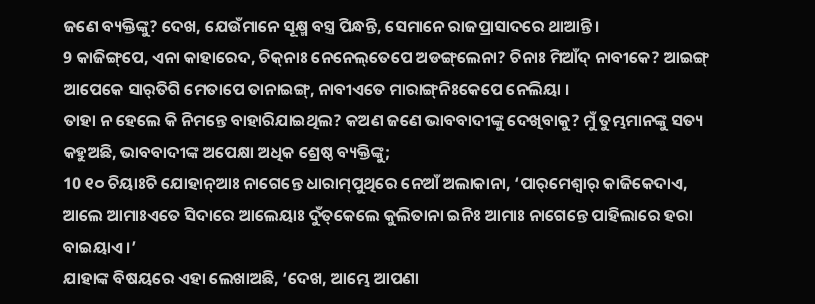ଜଣେ ବ୍ୟକ୍ତିଙ୍କୁ? ଦେଖ, ଯେଉଁମାନେ ସୂକ୍ଷ୍ମ ବସ୍ତ୍ର ପିନ୍ଧନ୍ତି, ସେମାନେ ରାଜପ୍ରାସାଦରେ ଥାଆନ୍ତି।
9 କାଜିଙ୍ଗ୍‌ପେ, ଏନା କାହାରେଦ, ଚିକ୍‌ନାଃ ନେନେଲ୍‌ତେପେ ଅଡଙ୍ଗ୍‌ଲେନା? ଚିନାଃ ମିଆଁଦ୍‌ ନାବୀକେ? ଆଇଙ୍ଗ୍‌ ଆପେକେ ସାର୍‌ତିଗି ମେତାପେ ତାନାଇଙ୍ଗ୍‌, ନାବୀଏତେ ମାରାଙ୍ଗ୍‌ନିଃକେପେ ନେଲିୟା ।
ତାହା ନ ହେଲେ କି ନିମନ୍ତେ ବାହାରିଯାଇଥିଲ? କଅଣ ଜଣେ ଭାବବାଦୀଙ୍କୁ ଦେଖିବାକୁ? ମୁଁ ତୁମ୍ଭମାନଙ୍କୁ ସତ୍ୟ କହୁଅଛି, ଭାବବାଦୀଙ୍କ ଅପେକ୍ଷା ଅଧିକ ଶ୍ରେଷ୍ଠ ବ୍ୟକ୍ତିଙ୍କୁ;
10 ୧୦ ଚିୟାଃଚି ଯୋହାନ୍‌ଆଃ ନାଗେନ୍ତେ ଧାରାମ୍‌ପୁଥିରେ ନେଆଁ ଅଲାକାନା, ‘ପାର୍‌ମେଶ୍ୱାର୍‌ କାଜିକେଦାଏ, ଆଲେ ଆମାଃଏତେ ସିଦାରେ ଆଲେୟାଃ ଦୁଁତ୍‌କେଲେ କୁଲିତାନା ଇନିଃ ଆମାଃ ନାଗେନ୍ତେ ପାହିଲାରେ ହରା ବାଇୟାଏ ।’
ଯାହାଙ୍କ ବିଷୟରେ ଏହା ଲେଖାଅଛି, ‘ଦେଖ, ଆମ୍ଭେ ଆପଣା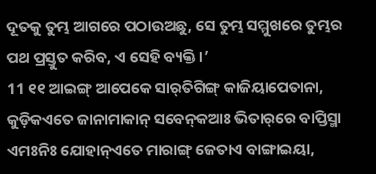ଦୂତକୁ ତୁମ୍ଭ ଆଗରେ ପଠାଉଅଛୁ, ସେ ତୁମ୍ଭ ସମ୍ମୁଖରେ ତୁମ୍ଭର ପଥ ପ୍ରସ୍ତୁତ କରିବ, ଏ ସେହି ବ୍ୟକ୍ତି।’
11 ୧୧ ଆଇଙ୍ଗ୍‌ ଆପେକେ ସାର୍‌ତିଗିଙ୍ଗ୍‌ କାଜିୟାପେତାନା, କୁଡ଼ିକଏତେ ଜାନାମାକାନ୍‌ ସବେନ୍‌କଆଃ ଭିତାର୍‌ରେ ବାପ୍ତିସ୍ମା ଏମଃନିଃ ଯୋହାନ୍‌ଏତେ ମାରାଙ୍ଗ୍‌ ଜେତାଏ ବାଙ୍ଗାଇୟା,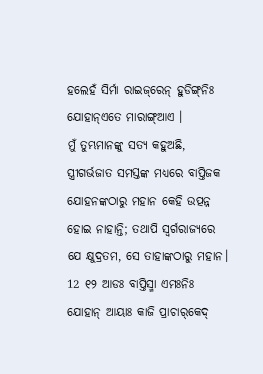ହଲେହଁ ସିର୍ମା ରାଇଜ୍‌ରେନ୍‌ ହୁଡିଙ୍ଗ୍‌ନିଃ ଯୋହାନ୍‌ଏତେ ମାରାଙ୍ଗ୍‌ଆଏ ।
ମୁଁ ତୁମ୍ଭମାନଙ୍କୁ ସତ୍ୟ କହୁଅଛି, ସ୍ତ୍ରୀଗର୍ଭଜାତ ସମସ୍ତଙ୍କ ମଧ୍ୟରେ ବାପ୍ତିଜକ ଯୋହନଙ୍କଠାରୁ ମହାନ କେହି ଉତ୍ପନ୍ନ ହୋଇ ନାହାନ୍ତି; ତଥାପି ସ୍ୱର୍ଗରାଜ୍ୟରେ ଯେ କ୍ଷୁଦ୍ରତମ, ସେ ତାହାଙ୍କଠାରୁ ମହାନ।
12 ୧୨ ଆଡଃ ବାପ୍ତିସ୍ମା ଏମଃନିଃ ଯୋହାନ୍‌ ଆୟାଃ କାଜି ପ୍ରାଚାର୍‌କେଦ୍‌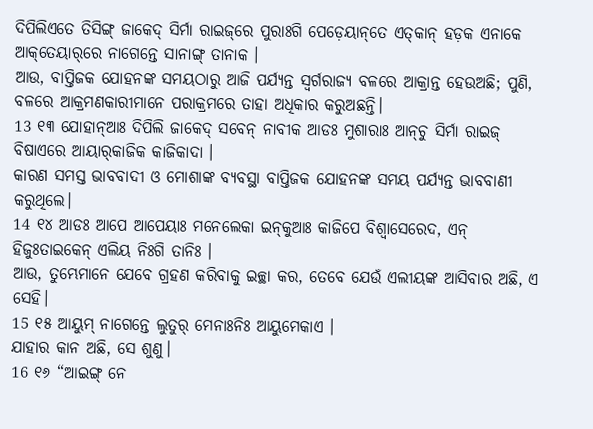ଦିପିଲିଏତେ ତିସିଙ୍ଗ୍‌ ଜାକେଦ୍‌ ସିର୍ମା ରାଇଜ୍‌ରେ ପୁରାଃଗି ପେଡ଼େୟାନ୍‌ତେ ଏତ୍‌କାନ୍‌ ହଡ଼କ ଏନାକେ ଆକ୍‌ତେୟାର୍‌ରେ ନାଗେନ୍ତେ ସାନାଙ୍ଗ୍‌ ତାନାକ ।
ଆଉ, ବାପ୍ତିଜକ ଯୋହନଙ୍କ ସମୟଠାରୁ ଆଜି ପର୍ଯ୍ୟନ୍ତ ସ୍ୱର୍ଗରାଜ୍ୟ ବଳରେ ଆକ୍ରାନ୍ତ ହେଉଅଛି; ପୁଣି, ବଳରେ ଆକ୍ରମଣକାରୀମାନେ ପରାକ୍ରମରେ ତାହା ଅଧିକାର କରୁଅଛନ୍ତି।
13 ୧୩ ଯୋହାନ୍‌ଆଃ ଦିପିଲି ଜାକେଦ୍‌ ସବେନ୍‌ ନାବୀକ ଆଡଃ ମୁଶାରାଃ ଆନ୍‌ଚୁ ସିର୍ମା ରାଇଜ୍‌ ବିଷାଏରେ ଆୟାର୍‌କାଜିକ କାଜିକାଦା ।
କାରଣ ସମସ୍ତ ଭାବବାଦୀ ଓ ମୋଶାଙ୍କ ବ୍ୟବସ୍ଥା ବାପ୍ତିଜକ ଯୋହନଙ୍କ ସମୟ ପର୍ଯ୍ୟନ୍ତ ଭାବବାଣୀ କରୁଥିଲେ।
14 ୧୪ ଆଡଃ ଆପେ ଆପେୟାଃ ମନେଲେକା ଇନ୍‌କୁଆଃ କାଜିପେ ବିଶ୍ୱାସେରେଦ, ଏନ୍‌ ହିଜୁଃତାଇକେନ୍‌ ଏଲିୟ ନିଃଗି ତାନିଃ ।
ଆଉ, ତୁମ୍ଭେମାନେ ଯେବେ ଗ୍ରହଣ କରିବାକୁ ଇଚ୍ଛା କର, ତେବେ ଯେଉଁ ଏଲୀୟଙ୍କ ଆସିବାର ଅଛି, ଏ ସେହି।
15 ୧୫ ଆୟୁମ୍‌ ନାଗେନ୍ତେ ଲୁତୁର୍‌ ମେନାଃନିଃ ଆୟୁମେକାଏ ।
ଯାହାର କାନ ଅଛି, ସେ ଶୁଣୁ।
16 ୧୬ “ଆଇଙ୍ଗ୍‌ ନେ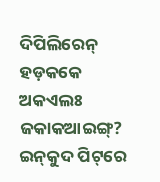ଦିପିଲିରେନ୍‌ ହଡ଼କକେ ଅକଏଲଃ ଜକାକଆଇଙ୍ଗ୍‌? ଇନ୍‌କୁଦ ପିଟ୍‌ରେ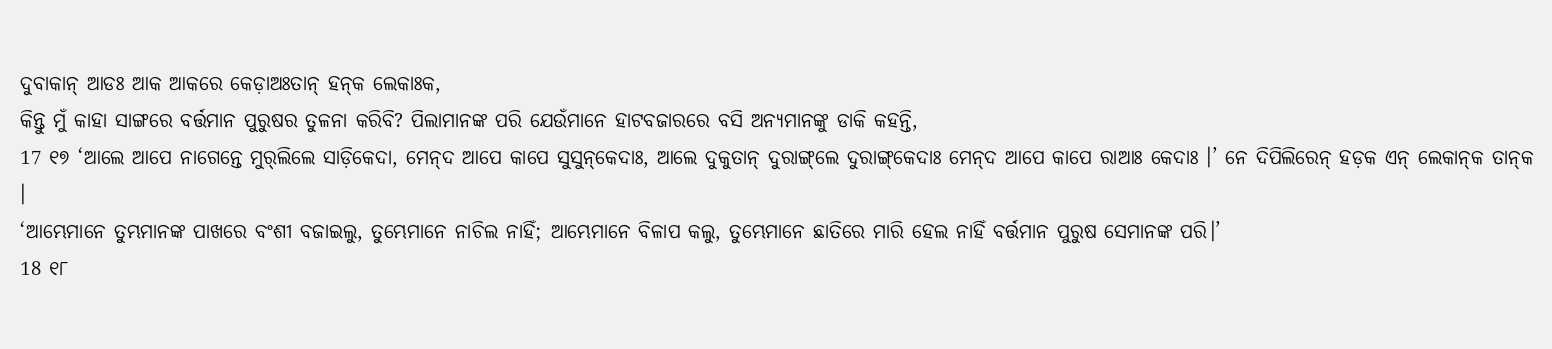ଦୁବାକାନ୍‌ ଆଡଃ ଆକ ଆକରେ କେଡ଼ାଅଃତାନ୍‌ ହନ୍‌କ ଲେକାଃକ,
କିନ୍ତୁ ମୁଁ କାହା ସାଙ୍ଗରେ ବର୍ତ୍ତମାନ ପୁରୁଷର ତୁଳନା କରିବି? ପିଲାମାନଙ୍କ ପରି ଯେଉଁମାନେ ହାଟବଜାରରେ ବସି ଅନ୍ୟମାନଙ୍କୁ ଡାକି କହନ୍ତି,
17 ୧୭ ‘ଆଲେ ଆପେ ନାଗେନ୍ତେ ମୁର୍‌ଲିଲେ ସାଡ଼ିକେଦା, ମେନ୍‌ଦ ଆପେ କାପେ ସୁସୁନ୍‌କେଦାଃ, ଆଲେ ଦୁକୁତାନ୍‌ ଦୁରାଙ୍ଗ୍‌ଲେ ଦୁରାଙ୍ଗ୍‌କେଦାଃ ମେନ୍‌ଦ ଆପେ କାପେ ରାଆଃ କେଦାଃ ।’ ନେ ଦିପିଲିରେନ୍‌ ହଡ଼କ ଏନ୍‌ ଲେକାନ୍‌କ ତାନ୍‌କ ।
‘ଆମ୍ଭେମାନେ ତୁମ୍ଭମାନଙ୍କ ପାଖରେ ବଂଶୀ ବଜାଇଲୁ, ତୁମ୍ଭେମାନେ ନାଚିଲ ନାହିଁ; ଆମ୍ଭେମାନେ ବିଳାପ କଲୁ, ତୁମ୍ଭେମାନେ ଛାତିରେ ମାରି ହେଲ ନାହିଁ ବର୍ତ୍ତମାନ ପୁରୁଷ ସେମାନଙ୍କ ପରି।’
18 ୧୮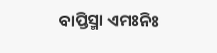ବାପ୍ତିସ୍ମା ଏମଃନିଃ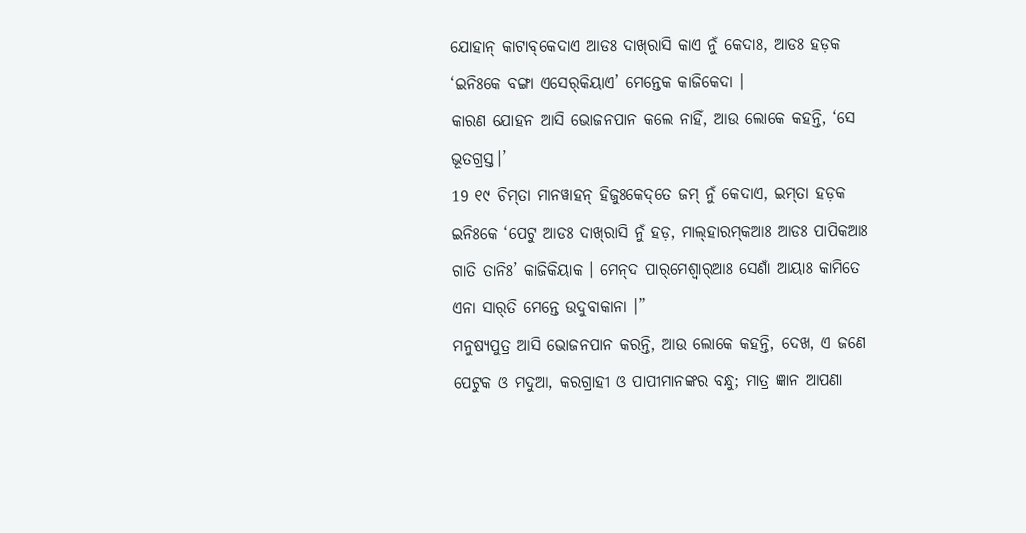ଯୋହାନ୍‌ କାଟାବ୍‌କେଦାଏ ଆଡଃ ଦାଖ୍‌ରାସି କାଏ ନୁଁ କେଦାଃ, ଆଡଃ ହଡ଼କ ‘ଇନିଃକେ ବଙ୍ଗା ଏସେର୍‌କିୟାଏ’ ମେନ୍ତେକ କାଜିକେଦା ।
କାରଣ ଯୋହନ ଆସି ଭୋଜନପାନ କଲେ ନାହିଁ, ଆଉ ଲୋକେ କହନ୍ତି, ‘ସେ ଭୂତଗ୍ରସ୍ତ।’
19 ୧୯ ଚିମ୍‌ତା ମାନୱାହନ୍‌ ହିଜୁଃକେଦ୍‌ତେ ଜମ୍‌ ନୁଁ କେଦାଏ, ଇମ୍‌ତା ହଡ଼କ ଇନିଃକେ ‘ପେଟୁ ଆଡଃ ଦାଖ୍‌ରାସି ନୁଁ ହଡ଼, ମାଲ୍‌ହାରମ୍‌କଆଃ ଆଡଃ ପାପିକଆଃ ଗାତି ତାନିଃ’ କାଜିକିୟାକ । ମେନ୍‌ଦ ପାର୍‌ମେଶ୍ୱାର୍‌ଆଃ ସେଣାଁ ଆୟାଃ କାମିତେ ଏନା ସାର୍‌ତି ମେନ୍ତେ ଉଦୁବାକାନା ।”
ମନୁଷ୍ୟପୁତ୍ର ଆସି ଭୋଜନପାନ କରନ୍ତି, ଆଉ ଲୋକେ କହନ୍ତି, ଦେଖ, ଏ ଜଣେ ପେଟୁକ ଓ ମଦୁଆ, କରଗ୍ରାହୀ ଓ ପାପୀମାନଙ୍କର ବନ୍ଧୁ; ମାତ୍ର ଜ୍ଞାନ ଆପଣା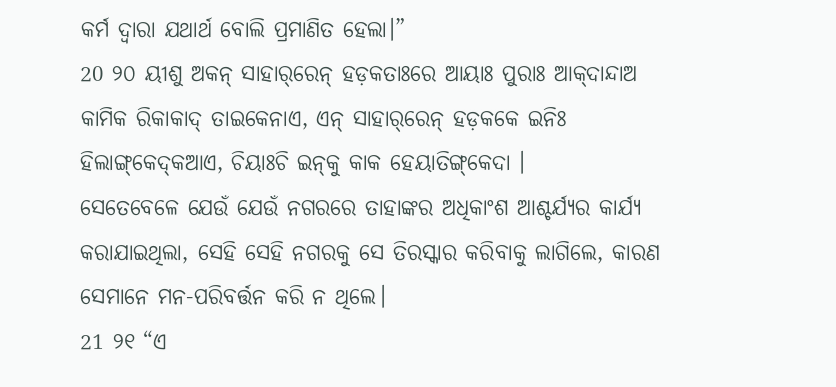କର୍ମ ଦ୍ୱାରା ଯଥାର୍ଥ ବୋଲି ପ୍ରମାଣିତ ହେଲା।”
20 ୨୦ ୟୀଶୁ ଅକନ୍‌ ସାହାର୍‌ରେନ୍‌ ହଡ଼କତାଃରେ ଆୟାଃ ପୁରାଃ ଆକ୍‌ଦାନ୍ଦାଅ କାମିକ ରିକାକାଦ୍‌ ତାଇକେନାଏ, ଏନ୍‌ ସାହାର୍‌ରେନ୍‌ ହଡ଼କକେ ଇନିଃ ହିଲାଙ୍ଗ୍‌କେଦ୍‌କଆଏ, ଚିୟାଃଚି ଇନ୍‌କୁ କାକ ହେୟାତିଙ୍ଗ୍‌କେଦା ।
ସେତେବେଳେ ଯେଉଁ ଯେଉଁ ନଗରରେ ତାହାଙ୍କର ଅଧିକାଂଶ ଆଶ୍ଚର୍ଯ୍ୟର କାର୍ଯ୍ୟ କରାଯାଇଥିଲା, ସେହି ସେହି ନଗରକୁ ସେ ତିରସ୍କାର କରିବାକୁ ଲାଗିଲେ, କାରଣ ସେମାନେ ମନ-ପରିବର୍ତ୍ତନ କରି ନ ଥିଲେ।
21 ୨୧ “ଏ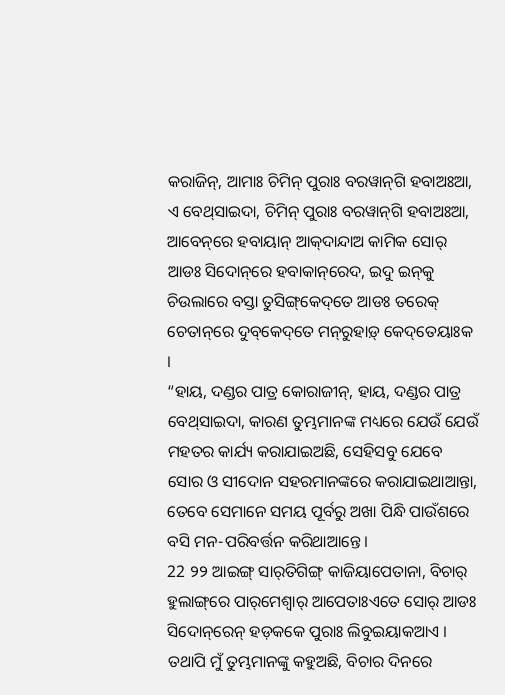କରାଜିନ୍, ଆମାଃ ଚିମିନ୍‌ ପୁରାଃ ବରୱାନ୍‌ଗି ହବାଅଃଆ, ଏ ବେଥ୍‌ସାଇଦା, ଚିମିନ୍‌ ପୁରାଃ ବରୱାନ୍‌ଗି ହବାଅଃଆ, ଆବେନ୍‌ରେ ହବାୟାନ୍ ଆକ୍‌ଦାନ୍ଦାଅ କାମିକ ସୋର୍‌ ଆଡଃ ସିଦୋନ୍‌ରେ ହବାକାନ୍‌ରେଦ, ଇଦୁ ଇନ୍‌କୁ ଚିଉଲାରେ ବସ୍ତା ତୁସିଙ୍ଗ୍‌କେଦ୍‌ତେ ଆଡଃ ତରେକ୍‌ ଚେତାନ୍‌ରେ ଦୁବ୍‌କେଦ୍‌ତେ ମନ୍‌ରୁହାଡ଼୍‌ କେଦ୍‌ତେୟାଃକ ।
“ହାୟ, ଦଣ୍ଡର ପାତ୍ର କୋରାଜୀନ୍, ହାୟ, ଦଣ୍ଡର ପାତ୍ର ବେଥ୍‌ସାଇଦା, କାରଣ ତୁମ୍ଭମାନଙ୍କ ମଧ୍ୟରେ ଯେଉଁ ଯେଉଁ ମହତର କାର୍ଯ୍ୟ କରାଯାଇଅଛି, ସେହିସବୁ ଯେବେ ସୋର ଓ ସୀଦୋନ ସହରମାନଙ୍କରେ କରାଯାଇଥାଆନ୍ତା, ତେବେ ସେମାନେ ସମୟ ପୂର୍ବରୁ ଅଖା ପିନ୍ଧି ପାଉଁଶରେ ବସି ମନ-ପରିବର୍ତ୍ତନ କରିଥାଆନ୍ତେ।
22 ୨୨ ଆଇଙ୍ଗ୍‌ ସାର୍‌ତିଗିଙ୍ଗ୍‌ କାଜିୟାପେତାନା, ବିଚାର୍‌ ହୁଲାଙ୍ଗ୍‌ରେ ପାର୍‌ମେଶ୍ୱାର୍‌ ଆପେତାଃଏତେ ସୋର୍‌ ଆଡଃ ସିଦୋନ୍‌ରେନ୍‌ ହଡ଼କକେ ପୁରାଃ ଲିବୁଇୟାକଆଏ ।
ତଥାପି ମୁଁ ତୁମ୍ଭମାନଙ୍କୁ କହୁଅଛି, ବିଚାର ଦିନରେ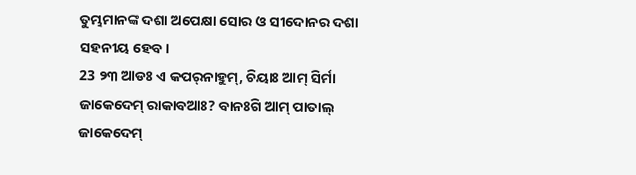ତୁମ୍ଭମାନଙ୍କ ଦଶା ଅପେକ୍ଷା ସୋର ଓ ସୀଦୋନର ଦଶା ସହନୀୟ ହେବ।
23 ୨୩ ଆଡଃ ଏ କପର୍‌ନାହୁମ୍‌, ଚିୟାଃ ଆମ୍‌ ସିର୍ମା ଜାକେଦେମ୍ ରାକାବଆଃ? ବାନଃଗି ଆମ୍‌ ପାତାଲ୍‌ ଜାକେଦେମ୍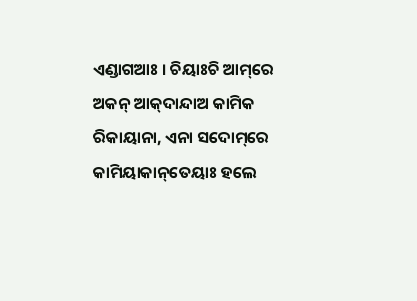ଏଣ୍ଡାଗଆଃ । ଚିୟାଃଚି ଆମ୍‌ରେ ଅକନ୍‌ ଆକ୍‌ଦାନ୍ଦାଅ କାମିକ ରିକାୟାନା, ଏନା ସଦୋମ୍‌ରେ କାମିୟାକାନ୍‌ତେୟାଃ ହଲେ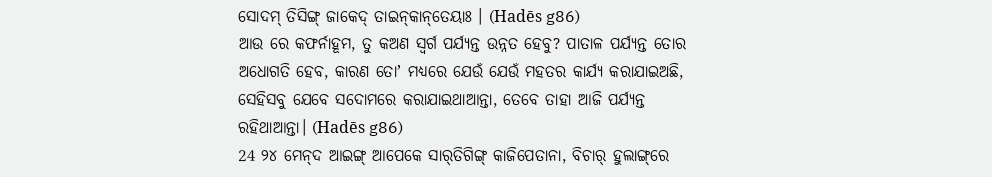ସୋଦମ୍‌ ତିସିଙ୍ଗ୍‌ ଜାକେଦ୍‌ ତାଇନ୍‌କାନ୍‌ତେୟାଃ । (Hadēs g86)
ଆଉ ରେ କଫର୍ନାହୂମ, ତୁ କଅଣ ସ୍ୱର୍ଗ ପର୍ଯ୍ୟନ୍ତ ଉନ୍ନତ ହେବୁ? ପାତାଳ ପର୍ଯ୍ୟନ୍ତ ତୋର ଅଧୋଗତି ହେବ, କାରଣ ତୋʼ ମଧ୍ୟରେ ଯେଉଁ ଯେଉଁ ମହତର କାର୍ଯ୍ୟ କରାଯାଇଅଛି, ସେହିସବୁ ଯେବେ ସଦୋମରେ କରାଯାଇଥାଆନ୍ତା, ତେବେ ତାହା ଆଜି ପର୍ଯ୍ୟନ୍ତ ରହିଥାଆନ୍ତା। (Hadēs g86)
24 ୨୪ ମେନ୍‌ଦ ଆଇଙ୍ଗ୍‌ ଆପେକେ ସାର୍‌ତିଗିଙ୍ଗ୍‌ କାଜିପେତାନା, ବିଚାର୍‌ ହୁଲାଙ୍ଗ୍‌ରେ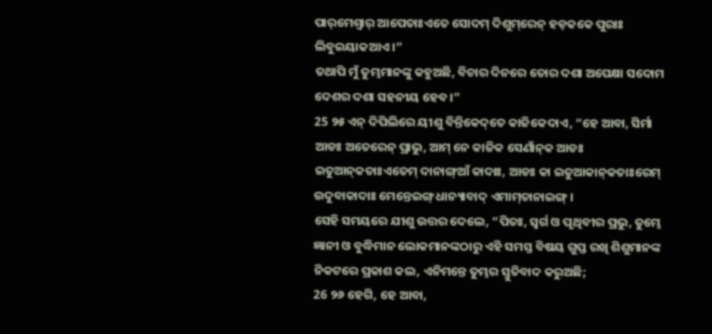ପାର୍‌ମେଶ୍ୱାର୍‌ ଆପେତାଃଏତେ ସୋଦମ୍‌ ଦିଶୁମ୍‌ରେନ୍‌ ହଡ଼କକେ ପୁରାଃ ଲିବୁଇୟାକଆଏ ।”
ତଥାପି ମୁଁ ତୁମ୍ଭମାନଙ୍କୁ କହୁଅଛି, ବିଚାର ଦିନରେ ତୋର ଦଶା ଅପେକ୍ଷା ସଦୋମ ଦେଶର ଦଶା ସହନୀୟ ହେବ।”
25 ୨୫ ଏନ୍‌ ଦିପିଲିରେ ୟୀଶୁ ବିନ୍ତିକେଦ୍‌ତେ କାଜିକେଦାଏ, “ହେ ଆବା, ସିର୍ମା ଆଡଃ ଅତେରେନ୍‌ ପ୍ରାଭୁ, ଆମ୍‌ ନେ କାଜିକ ସେଣାଁନ୍‌କ ଆଡଃ ଇତୁଆନ୍‌କତାଃଏତେମ୍‌ ଦାନାଙ୍ଗ୍‌ଆଁ କାଦାଃ, ଆଡଃ କା ଇତୁଆକାନ୍‌କତାଃରେମ୍ ଉଦୁବାକାଦାଃ ମେନ୍ତେଇଙ୍ଗ୍‌ ଧାନ୍ୟାବାଦ୍‌ ଏମାମ୍‌ତାନାଇଙ୍ଗ୍‌ ।
ସେହି ସମୟରେ ଯୀଶୁ ଉତ୍ତର ଦେଲେ, “ପିତଃ, ସ୍ୱର୍ଗ ଓ ପୃଥିବୀର ପ୍ରଭୁ, ତୁମ୍ଭେ ଜ୍ଞାନୀ ଓ ବୁଦ୍ଧିମାନ ଲୋକମାନଙ୍କଠାରୁ ଏହି ସମସ୍ତ ବିଷୟ ଗୁପ୍ତ ରଖି ଶିଶୁମାନଙ୍କ ନିକଟରେ ପ୍ରକାଶ କଲ, ଏନିମନ୍ତେ ତୁମ୍ଭର ସ୍ତୁତିବାଦ କରୁଅଛି;
26 ୨୬ ହେଗି, ହେ ଆବା,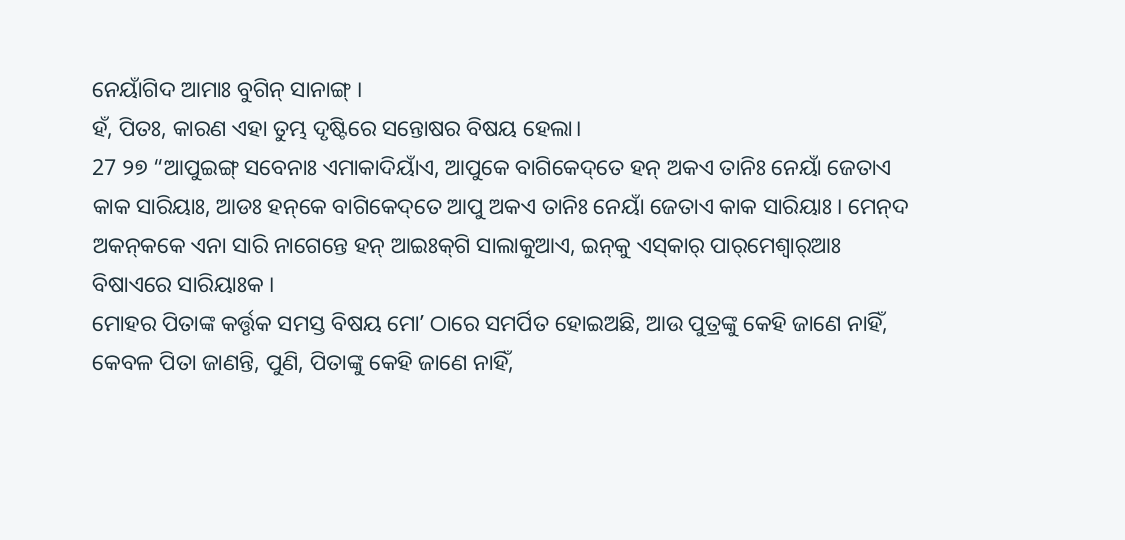ନେୟାଁଗିଦ ଆମାଃ ବୁଗିନ୍‌ ସାନାଙ୍ଗ୍‌ ।
ହଁ, ପିତଃ, କାରଣ ଏହା ତୁମ୍ଭ ଦୃଷ୍ଟିରେ ସନ୍ତୋଷର ବିଷୟ ହେଲା।
27 ୨୭ “ଆପୁଇଙ୍ଗ୍‌ ସବେନାଃ ଏମାକାଦିୟାଁଏ, ଆପୁକେ ବାଗିକେଦ୍‌ତେ ହନ୍‌ ଅକଏ ତାନିଃ ନେୟାଁ ଜେତାଏ କାକ ସାରିୟାଃ, ଆଡଃ ହନ୍‌କେ ବାଗିକେଦ୍‌ତେ ଆପୁ ଅକଏ ତାନିଃ ନେୟାଁ ଜେତାଏ କାକ ସାରିୟାଃ । ମେନ୍‌ଦ ଅକନ୍‌କକେ ଏନା ସାରି ନାଗେନ୍ତେ ହନ୍‌ ଆଇଃକ୍‌ଗି ସାଲାକୁଆଏ, ଇନ୍‌କୁ ଏସ୍‌କାର୍‌ ପାର୍‌ମେଶ୍ୱାର୍‌ଆଃ ବିଷାଏରେ ସାରିୟାଃକ ।
ମୋହର ପିତାଙ୍କ କର୍ତ୍ତୃକ ସମସ୍ତ ବିଷୟ ମୋʼ ଠାରେ ସମର୍ପିତ ହୋଇଅଛି, ଆଉ ପୁତ୍ରଙ୍କୁ କେହି ଜାଣେ ନାହିଁ, କେବଳ ପିତା ଜାଣନ୍ତି, ପୁଣି, ପିତାଙ୍କୁ କେହି ଜାଣେ ନାହିଁ,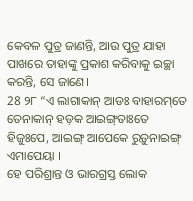କେବଳ ପୁତ୍ର ଜାଣନ୍ତି, ଆଉ ପୁତ୍ର ଯାହା ପାଖରେ ତାହାଙ୍କୁ ପ୍ରକାଶ କରିବାକୁ ଇଚ୍ଛା କରନ୍ତି, ସେ ଜାଣେ।
28 ୨୮ “ଏ ଲାଗାକାନ୍‌ ଆଡଃ ବାହାରମ୍‌ତେ ତେନାକାନ୍‌ ହଡ଼କ ଆଇଙ୍ଗ୍‌ତାଃତେ ହିଜୁଃପେ, ଆଇଙ୍ଗ୍‌ ଆପେକେ ରୁଡ଼ୁନାଇଙ୍ଗ୍‌ ଏମାପେୟା ।
ହେ ପରିଶ୍ରାନ୍ତ ଓ ଭାରଗ୍ରସ୍ତ ଲୋକ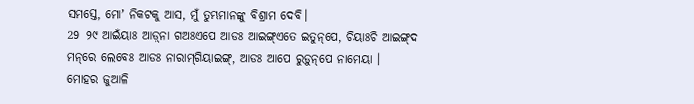ସମସ୍ତେ, ମୋʼ ନିକଟକୁ ଆସ, ମୁଁ ତୁମ୍ଭମାନଙ୍କୁ ବିଶ୍ରାମ ଦେବି।
29 ୨୯ ଆଇଁୟାଃ ଆଡ଼୍‌ନା ଗଅଃଏପେ ଆଡଃ ଆଇଙ୍ଗ୍‌ଏତେ ଇତୁନ୍‌ପେ, ଚିୟାଃଚି ଆଇଙ୍ଗ୍‌ଦ ମନ୍‌ରେ ଲେବେଃ ଆଡଃ ନାରାମ୍‌ଗିୟାଇଙ୍ଗ୍‌, ଆଡଃ ଆପେ ରୁଡ଼ୁନ୍‌ପେ ନାମେୟା ।
ମୋହର ଜୁଆଳି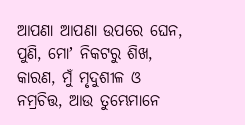ଆପଣା ଆପଣା ଉପରେ ଘେନ, ପୁଣି, ମୋʼ ନିକଟରୁ ଶିଖ, କାରଣ, ମୁଁ ମୃଦୁଶୀଳ ଓ ନମ୍ରଚିତ୍ତ, ଆଉ ତୁମ୍ଭେମାନେ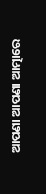ଆପଣା ଆପଣା ଆତ୍ମାରେ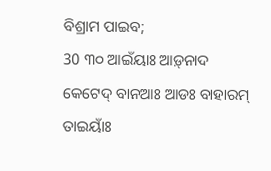ବିଶ୍ରାମ ପାଇବ;
30 ୩୦ ଆଇଁୟାଃ ଆଡ଼୍‌ନାଦ କେଟେଦ୍‌ ବାନଆଃ ଆଡଃ ବାହାରମ୍‌ ତାଇୟାଁଃ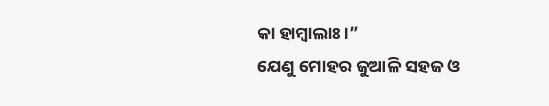କା ହାମ୍ବାଲାଃ ।”
ଯେଣୁ ମୋହର ଜୁଆଳି ସହଜ ଓ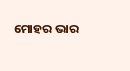ମୋହର ଭାର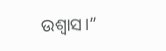ଉଶ୍ୱାସ।”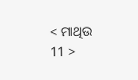< ମାଥିଉ 11 >